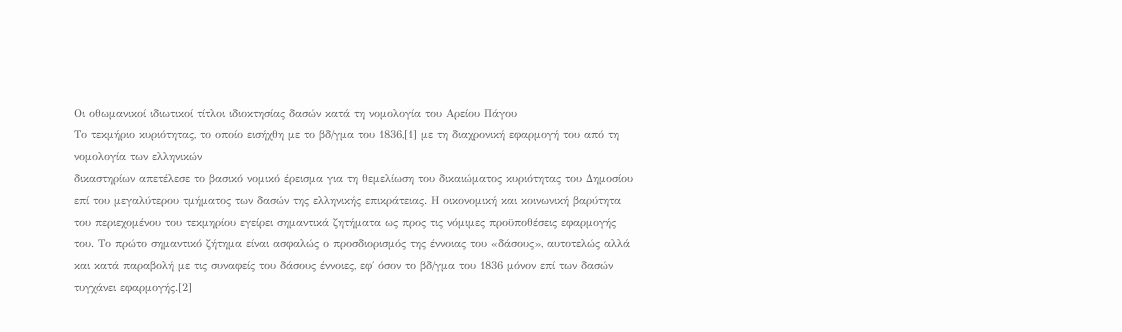Οι οθωμανικοί ιδιωτικοί τίτλοι ιδιοκτησίας δασών κατά τη νομολογία του Αρείου Πάγου
Το τεκμήριο κυριότητας, το οποίο εισήχθη με το βδ/γμα του 1836,[1] με τη διαχρονική εφαρμογή του από τη νομολογία των ελληνικών
δικαστηρίων απετέλεσε το βασικό νομικό έρεισμα για τη θεμελίωση του δικαιώματος κυριότητας του Δημοσίου επί του μεγαλύτερου τμήματος των δασών της ελληνικής επικράτειας. Η οικονομική και κοινωνική βαρύτητα του περιεχομένου του τεκμηρίου εγείρει σημαντικά ζητήματα ως προς τις νόμιμες προϋποθέσεις εφαρμογής του. Το πρώτο σημαντικό ζήτημα είναι ασφαλώς ο προσδιορισμός της έννοιας του «δάσους», αυτοτελώς αλλά και κατά παραβολή με τις συναφείς του δάσους έννοιες, εφ΄ όσον το βδ/γμα του 1836 μόνον επί των δασών τυγχάνει εφαρμογής.[2]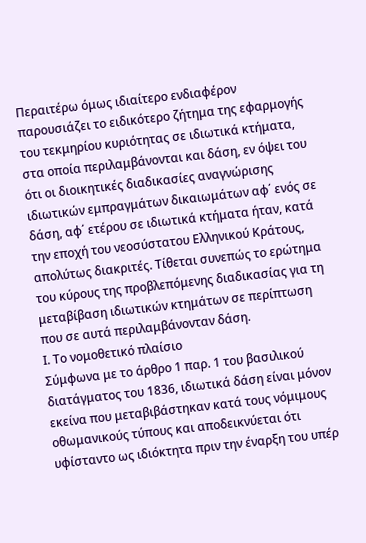Περαιτέρω όμως ιδιαίτερο ενδιαφέρον παρουσιάζει το ειδικότερο ζήτημα της εφαρμογής του τεκμηρίου κυριότητας σε ιδιωτικά κτήματα, στα οποία περιλαμβάνονται και δάση, εν όψει του ότι οι διοικητικές διαδικασίες αναγνώρισης ιδιωτικών εμπραγμάτων δικαιωμάτων αφ΄ ενός σε δάση, αφ΄ ετέρου σε ιδιωτικά κτήματα ήταν, κατά την εποχή του νεοσύστατου Ελληνικού Κράτους, απολύτως διακριτές. Τίθεται συνεπώς το ερώτημα του κύρους της προβλεπόμενης διαδικασίας για τη μεταβίβαση ιδιωτικών κτημάτων σε περίπτωση που σε αυτά περιλαμβάνονταν δάση.
Ι. Το νομοθετικό πλαίσιο
Σύμφωνα με το άρθρο 1 παρ. 1 του βασιλικού διατάγματος του 1836, ιδιωτικά δάση είναι μόνον εκείνα που μεταβιβάστηκαν κατά τους νόμιμους οθωμανικούς τύπους και αποδεικνύεται ότι υφίσταντο ως ιδιόκτητα πριν την έναρξη του υπέρ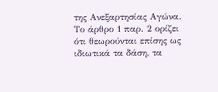της Ανεξαρτησίας Αγώνα. Το άρθρο 1 παρ. 2 ορίζει ότι θεωρούνται επίσης ως ιδιωτικά τα δάση, τα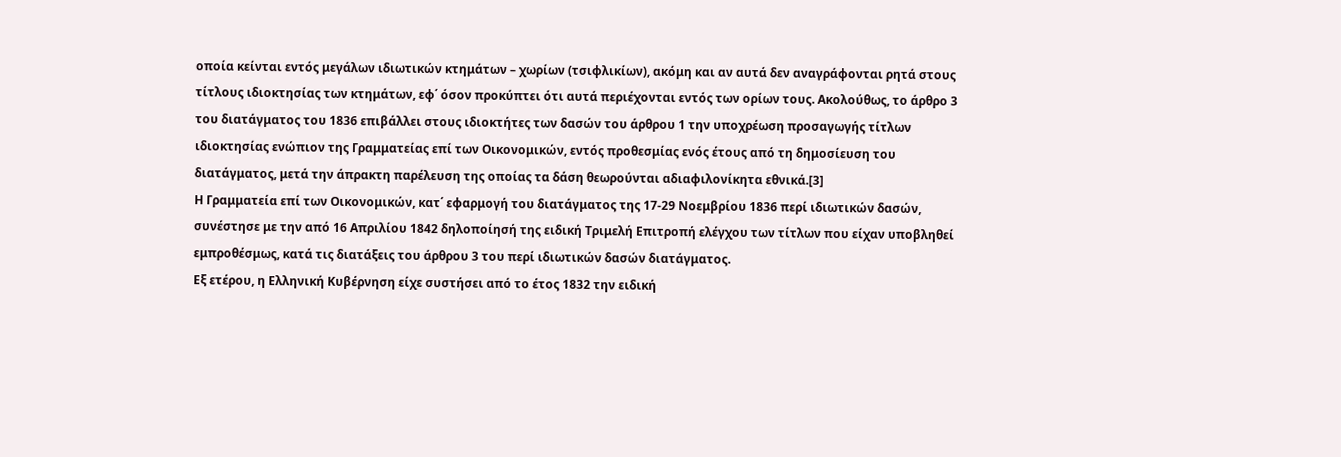οποία κείνται εντός μεγάλων ιδιωτικών κτημάτων – χωρίων (τσιφλικίων), ακόμη και αν αυτά δεν αναγράφονται ρητά στους τίτλους ιδιοκτησίας των κτημάτων, εφ΄ όσον προκύπτει ότι αυτά περιέχονται εντός των ορίων τους. Ακολούθως, το άρθρο 3 του διατάγματος του 1836 επιβάλλει στους ιδιοκτήτες των δασών του άρθρου 1 την υποχρέωση προσαγωγής τίτλων ιδιοκτησίας ενώπιον της Γραμματείας επί των Οικονομικών, εντός προθεσμίας ενός έτους από τη δημοσίευση του διατάγματος, μετά την άπρακτη παρέλευση της οποίας τα δάση θεωρούνται αδιαφιλονίκητα εθνικά.[3]
Η Γραμματεία επί των Οικονομικών, κατ΄ εφαρμογή του διατάγματος της 17-29 Νοεμβρίου 1836 περί ιδιωτικών δασών, συνέστησε με την από 16 Απριλίου 1842 δηλοποίησή της ειδική Τριμελή Επιτροπή ελέγχου των τίτλων που είχαν υποβληθεί εμπροθέσμως, κατά τις διατάξεις του άρθρου 3 του περί ιδιωτικών δασών διατάγματος.
Εξ ετέρου, η Ελληνική Κυβέρνηση είχε συστήσει από το έτος 1832 την ειδική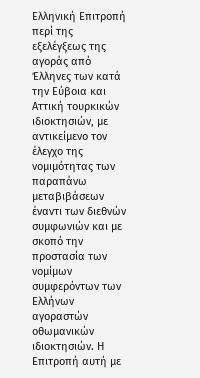Ελληνική Επιτροπή περί της εξελέγξεως της αγοράς από Έλληνες των κατά την Εύβοια και Αττική τουρκικών ιδιοκτησιών, με αντικείμενο τον έλεγχο της νομιμότητας των παραπάνω μεταβιβάσεων έναντι των διεθνών συμφωνιών και με σκοπό την προστασία των νομίμων συμφερόντων των Ελλήνων αγοραστών οθωμανικών ιδιοκτησιών. Η Επιτροπή αυτή με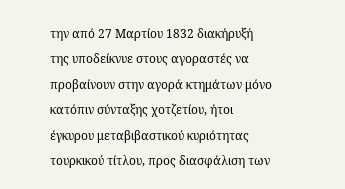την από 27 Μαρτίου 1832 διακήρυξή της υποδείκνυε στους αγοραστές να προβαίνουν στην αγορά κτημάτων μόνο κατόπιν σύνταξης χοτζετίου, ήτοι έγκυρου μεταβιβαστικού κυριότητας τουρκικού τίτλου, προς διασφάλιση των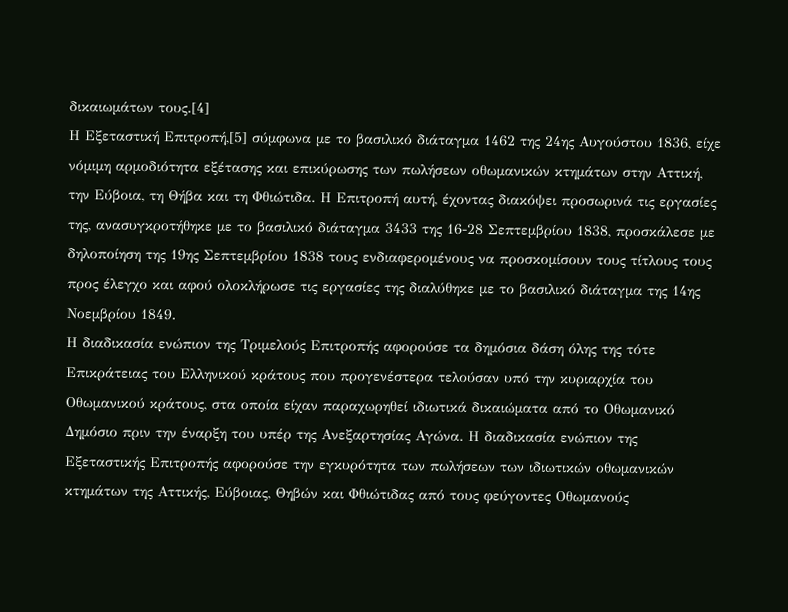δικαιωμάτων τους.[4]
Η Εξεταστική Επιτροπή,[5] σύμφωνα με το βασιλικό διάταγμα 1462 της 24ης Αυγούστου 1836, είχε νόμιμη αρμοδιότητα εξέτασης και επικύρωσης των πωλήσεων οθωμανικών κτημάτων στην Αττική, την Εύβοια, τη Θήβα και τη Φθιώτιδα. Η Επιτροπή αυτή, έχοντας διακόψει προσωρινά τις εργασίες της, ανασυγκροτήθηκε με το βασιλικό διάταγμα 3433 της 16-28 Σεπτεμβρίου 1838, προσκάλεσε με δηλοποίηση της 19ης Σεπτεμβρίου 1838 τους ενδιαφερομένους να προσκομίσουν τους τίτλους τους προς έλεγχο και αφού ολοκλήρωσε τις εργασίες της διαλύθηκε με το βασιλικό διάταγμα της 14ης Νοεμβρίου 1849.
Η διαδικασία ενώπιον της Τριμελούς Επιτροπής αφορούσε τα δημόσια δάση όλης της τότε Επικράτειας του Ελληνικού κράτους που προγενέστερα τελούσαν υπό την κυριαρχία του Οθωμανικού κράτους, στα οποία είχαν παραχωρηθεί ιδιωτικά δικαιώματα από το Οθωμανικό Δημόσιο πριν την έναρξη του υπέρ της Ανεξαρτησίας Αγώνα. Η διαδικασία ενώπιον της Εξεταστικής Επιτροπής αφορούσε την εγκυρότητα των πωλήσεων των ιδιωτικών οθωμανικών κτημάτων της Αττικής, Εύβοιας, Θηβών και Φθιώτιδας από τους φεύγοντες Οθωμανούς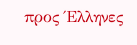προς Έλληνες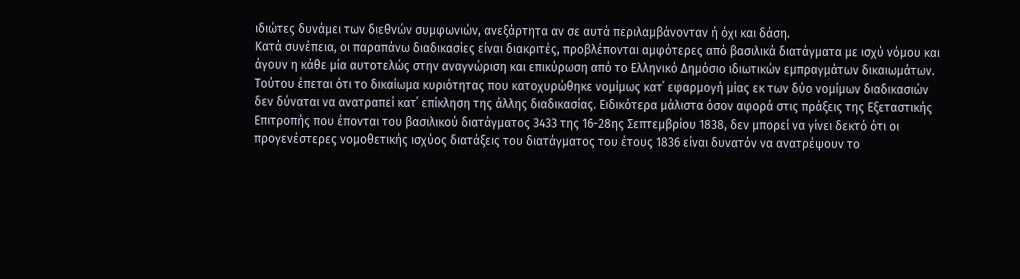ιδιώτες δυνάμει των διεθνών συμφωνιών, ανεξάρτητα αν σε αυτά περιλαμβάνονταν ή όχι και δάση.
Κατά συνέπεια, οι παραπάνω διαδικασίες είναι διακριτές, προβλέπονται αμφότερες από βασιλικά διατάγματα με ισχύ νόμου και άγουν η κάθε μία αυτοτελώς στην αναγνώριση και επικύρωση από το Ελληνικό Δημόσιο ιδιωτικών εμπραγμάτων δικαιωμάτων. Τούτου έπεται ότι το δικαίωμα κυριότητας που κατοχυρώθηκε νομίμως κατ΄ εφαρμογή μίας εκ των δύο νομίμων διαδικασιών δεν δύναται να ανατραπεί κατ΄ επίκληση της άλλης διαδικασίας. Ειδικότερα μάλιστα όσον αφορά στις πράξεις της Εξεταστικής Επιτροπής που έπονται του βασιλικού διατάγματος 3433 της 16-28ης Σεπτεμβρίου 1838, δεν μπορεί να γίνει δεκτό ότι οι προγενέστερες νομοθετικής ισχύος διατάξεις του διατάγματος του έτους 1836 είναι δυνατόν να ανατρέψουν το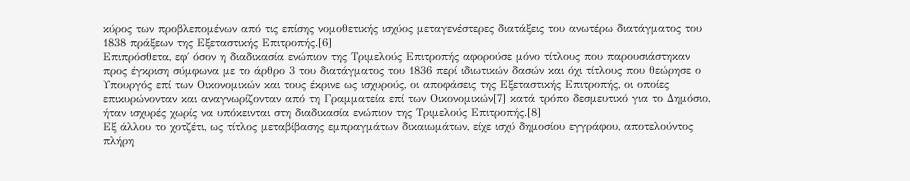κύρος των προβλεπομένων από τις επίσης νομοθετικής ισχύος μεταγενέστερες διατάξεις του ανωτέρω διατάγματος του 1838 πράξεων της Εξεταστικής Επιτροπής.[6]
Επιπρόσθετα, εφ΄ όσον η διαδικασία ενώπιον της Τριμελούς Επιτροπής αφορούσε μόνο τίτλους που παρουσιάστηκαν προς έγκριση σύμφωνα με το άρθρο 3 του διατάγματος του 1836 περί ιδιωτικών δασών και όχι τίτλους που θεώρησε ο Υπουργός επί των Οικονομικών και τους έκρινε ως ισχυρούς, οι αποφάσεις της Εξεταστικής Επιτροπής, οι οποίες επικυρώνονταν και αναγνωρίζονταν από τη Γραμματεία επί των Οικονομικών[7] κατά τρόπο δεσμευτικό για το Δημόσιο, ήταν ισχυρές χωρίς να υπόκεινται στη διαδικασία ενώπιον της Τριμελούς Επιτροπής.[8]
Εξ άλλου το χοτζέτι, ως τίτλος μεταβίβασης εμπραγμάτων δικαιωμάτων, είχε ισχύ δημοσίου εγγράφου, αποτελούντος πλήρη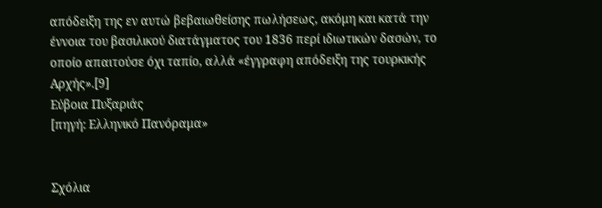απόδειξη της εν αυτώ βεβαιωθείσης πωλήσεως, ακόμη και κατά την έννοια του βασιλικού διατάγματος του 1836 περί ιδιωτικών δασών, το οποίο απαιτούσε όχι ταπίο, αλλά «έγγραφη απόδειξη της τουρκικής Αρχής».[9]
Εύβοια Πυξαριάς
[πηγή: Ελληνικό Πανόραμα»


Σχόλια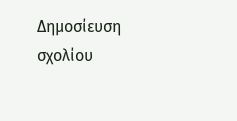Δημοσίευση σχολίου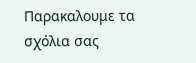Παρακαλουμε τα σχόλια σας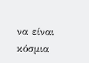να είναι κόσμια